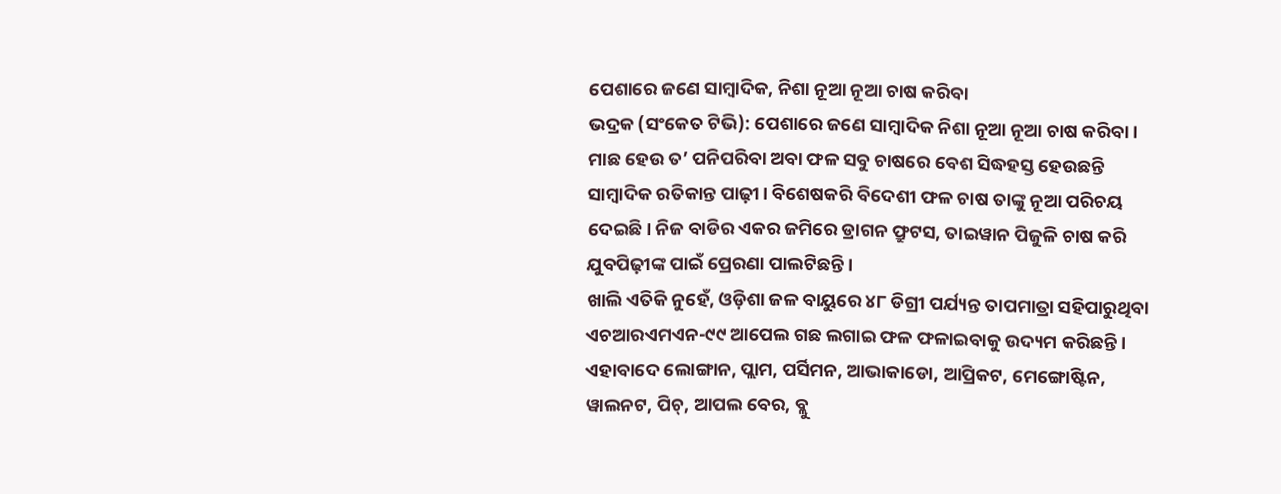ପେଶାରେ ଜଣେ ସାମ୍ବାଦିକ, ନିଶା ନୂଆ ନୂଆ ଚାଷ କରିବା
ଭଦ୍ରକ (ସଂକେତ ଟିଭି): ପେଶାରେ ଜଣେ ସାମ୍ବାଦିକ ନିଶା ନୂଆ ନୂଆ ଚାଷ କରିବା। ମାଛ ହେଉ ତ’ ପନିପରିବା ଅବା ଫଳ ସବୁ ଚାଷରେ ବେଶ ସିଦ୍ଧହସ୍ତ ହେଉଛନ୍ତି ସାମ୍ବାଦିକ ରତିକାନ୍ତ ପାଢ଼ୀ। ବିଶେଷକରି ବିଦେଶୀ ଫଳ ଚାଷ ତାଙ୍କୁ ନୂଆ ପରିଚୟ ଦେଇଛି। ନିଜ ବାଡିର ଏକର ଜମିରେ ଡ୍ରାଗନ ଫ୍ରୁଟସ, ତାଇୱାନ ପିଜୁଳି ଚାଷ କରି ଯୁବପିଢ଼ୀଙ୍କ ପାଇଁ ପ୍ରେରଣା ପାଲଟିଛନ୍ତି।
ଖାଲି ଏତିକି ନୁହେଁ, ଓଡ଼ିଶା ଜଳ ବାୟୁରେ ୪୮ ଡିଗ୍ରୀ ପର୍ଯ୍ୟନ୍ତ ତାପମାତ୍ରା ସହିପାରୁଥିବା ଏଚଆରଏମଏନ-୯୯ ଆପେଲ ଗଛ ଲଗାଇ ଫଳ ଫଳାଇବାକୁ ଉଦ୍ୟମ କରିଛନ୍ତି। ଏହାବାଦେ ଲୋଙ୍ଗାନ, ପ୍ଲାମ, ପର୍ସିମନ, ଆଭାକାଡୋ, ଆପ୍ରିକଟ, ମେଙ୍ଗୋଷ୍ଟିନ, ୱାଲନଟ, ପିଚ୍, ଆପଲ ବେର, ବ୍ଲୁ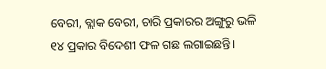ବେରୀ, ବ୍ଲାକ ବେରୀ, ଚାରି ପ୍ରକାରର ଅଙ୍ଗୁରୁ ଭଳି ୧୪ ପ୍ରକାର ବିଦେଶୀ ଫଳ ଗଛ ଲଗାଇଛନ୍ତି।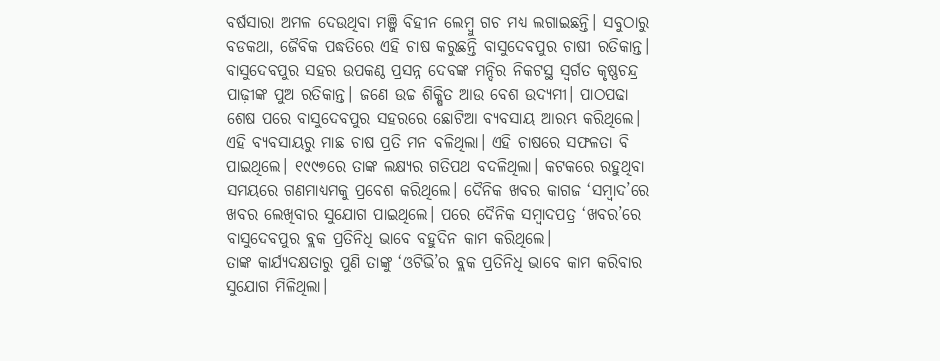ବର୍ଷସାରା ଅମଳ ଦେଉଥିବା ମଞ୍ଜି ବିହୀନ ଲେମ୍ବୁ ଗଚ ମଧ୍ୟ ଲଗାଇଛନ୍ତି। ସବୁଠାରୁ ବଡକଥା, ଜୈବିକ ପଦ୍ଧତିରେ ଏହି ଚାଷ କରୁଛନ୍ତି ବାସୁଦେବପୁର ଚାଷୀ ରତିକାନ୍ତ।
ବାସୁଦେବପୁର ସହର ଉପକଣ୍ଠ ପ୍ରସନ୍ନ ଦେବଙ୍କ ମନ୍ଦିର ନିକଟସ୍ଥ ସ୍ୱର୍ଗତ କୃଷ୍ଣଚନ୍ଦ୍ର ପାଢ଼ୀଙ୍କ ପୁଅ ରତିକାନ୍ତ। ଜଣେ ଉଚ୍ଚ ଶିକ୍ଷିତ ଆଉ ବେଶ ଉଦ୍ୟମୀ। ପାଠପଢା ଶେଷ ପରେ ବାସୁଦେବପୁର ସହରରେ ଛୋଟିଆ ବ୍ୟବସାୟ ଆରମ୍ଭ କରିଥିଲେ। ଏହି ବ୍ୟବସାୟରୁ ମାଛ ଚାଷ ପ୍ରତି ମନ ବଳିଥିଲା। ଏହି ଚାଷରେ ସଫଳତା ବି ପାଇଥିଲେ। ୧୯୯୭ରେ ତାଙ୍କ ଲକ୍ଷ୍ୟର ଗତିପଥ ବଦଳିଥିଲା। କଟକରେ ରହୁଥିବା ସମୟରେ ଗଣମାଧ୍ୟମକୁ ପ୍ରବେଶ କରିଥିଲେ। ଦୈନିକ ଖବର କାଗଜ ‘ସମ୍ବାଦ’ରେ ଖବର ଲେଖିବାର ସୁଯୋଗ ପାଇଥିଲେ। ପରେ ଦୈନିକ ସମ୍ବାଦପତ୍ର ‘ଖବର’ରେ ବାସୁଦେବପୁର ବ୍ଲକ ପ୍ରତିନିଧି ଭାବେ ବହୁଦିନ କାମ କରିଥିଲେ।
ତାଙ୍କ କାର୍ଯ୍ୟଦକ୍ଷତାରୁ ପୁଣି ତାଙ୍କୁ ‘ଓଟିଭି’ର ବ୍ଲକ ପ୍ରତିନିଧି ଭାବେ କାମ କରିବାର ସୁଯୋଗ ମିଳିଥିଲା।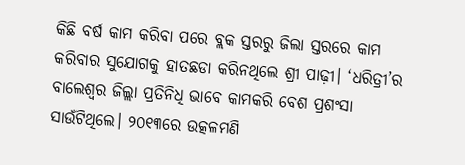କିଛି ବର୍ଷ କାମ କରିବା ପରେ ବ୍ଲକ ସ୍ତରରୁ ଜିଲା ସ୍ତରରେ କାମ କରିବାର ସୁଯୋଗକୁ ହାତଛଡା କରିନଥିଲେ ଶ୍ରୀ ପାଢ଼ୀ। ‘ଧରିତ୍ରୀ’ର ବାଲେଶ୍ୱର ଜିଲ୍ଲା ପ୍ରତିନିଧି ଭାବେ କାମକରି ବେଶ ପ୍ରଶଂସା ସାଉଁଟିଥିଲେ। ୨୦୧୩ରେ ଉତ୍କଳମଣି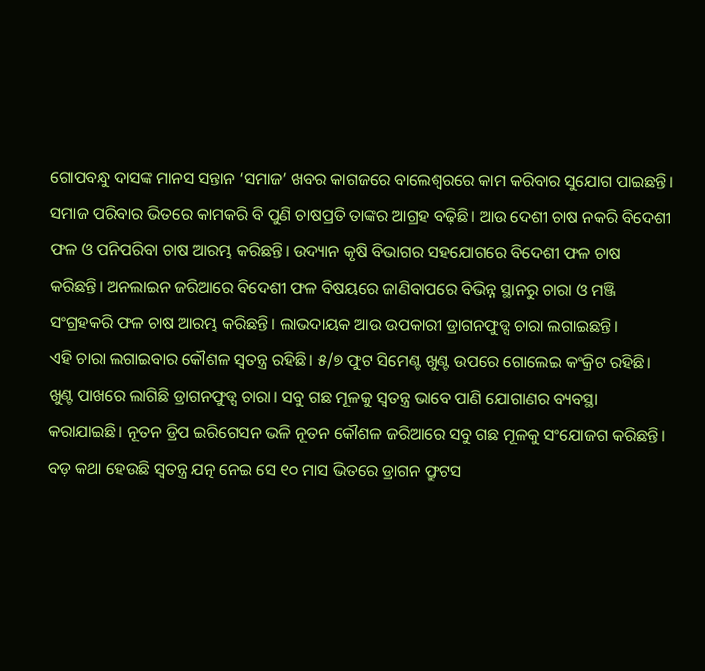ଗୋପବନ୍ଧୁ ଦାସଙ୍କ ମାନସ ସନ୍ତାନ ‘ସମାଜ’ ଖବର କାଗଜରେ ବାଲେଶ୍ୱରରେ କାମ କରିବାର ସୁଯୋଗ ପାଇଛନ୍ତି।
ସମାଜ ପରିବାର ଭିତରେ କାମକରି ବି ପୁଣି ଚାଷପ୍ରତି ତାଙ୍କର ଆଗ୍ରହ ବଢ଼ିଛି। ଆଉ ଦେଶୀ ଚାଷ ନକରି ବିଦେଶୀ ଫଳ ଓ ପନିପରିବା ଚାଷ ଆରମ୍ଭ କରିଛନ୍ତି। ଉଦ୍ୟାନ କୃଷି ବିଭାଗର ସହଯୋଗରେ ବିଦେଶୀ ଫଳ ଚାଷ କରିଛନ୍ତି। ଅନଲାଇନ ଜରିଆରେ ବିଦେଶୀ ଫଳ ବିଷୟରେ ଜାଣିବାପରେ ବିଭିନ୍ନ ସ୍ଥାନରୁ ଚାରା ଓ ମଞ୍ଜି ସଂଗ୍ରହକରି ଫଳ ଚାଷ ଆରମ୍ଭ କରିଛନ୍ତି। ଲାଭଦାୟକ ଆଉ ଉପକାରୀ ଡ୍ରାଗନଫୁଡ୍ସ ଚାରା ଲଗାଇଛନ୍ତି।
ଏହି ଚାରା ଲଗାଇବାର କୌଶଳ ସ୍ୱତନ୍ତ୍ର ରହିଛି। ୫/୭ ଫୁଟ ସିମେଣ୍ଟ ଖୁଣ୍ଟ ଉପରେ ଗୋଲେଇ କଂକ୍ରିଟ ରହିଛି। ଖୁଣ୍ଟ ପାଖରେ ଲାଗିଛି ଡ୍ରାଗନଫୁଡ୍ସ ଚାରା। ସବୁ ଗଛ ମୂଳକୁ ସ୍ୱତନ୍ତ୍ର ଭାବେ ପାଣି ଯୋଗାଣର ବ୍ୟବସ୍ଥା କରାଯାଇଛି। ନୂତନ ଡ୍ରିପ ଇରିଗେସନ ଭଳି ନୂତନ କୌଶଳ ଜରିଆରେ ସବୁ ଗଛ ମୂଳକୁ ସଂଯୋଜଗ କରିଛନ୍ତି। ବଡ଼ କଥା ହେଉଛି ସ୍ବତନ୍ତ୍ର ଯତ୍ନ ନେଇ ସେ ୧୦ ମାସ ଭିତରେ ଡ୍ରାଗନ ଫ୍ରୁଟସ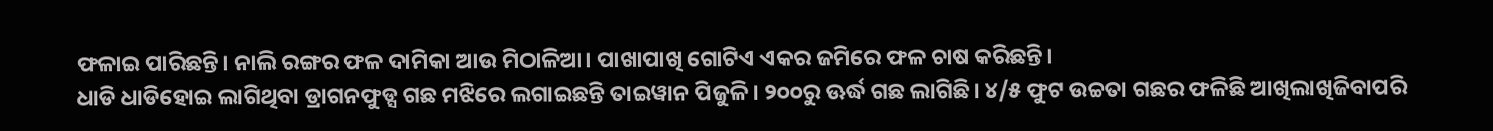ଫଳାଇ ପାରିଛନ୍ତି। ନାଲି ରଙ୍ଗର ଫଳ ଦାମିକା ଆଉ ମିଠାଳିଆ। ପାଖାପାଖି ଗୋଟିଏ ଏକର ଜମିରେ ଫଳ ଚାଷ କରିଛନ୍ତି।
ଧାଡି ଧାଡିହୋଇ ଲାଗିଥିବା ଡ୍ରାଗନଫୁଡ୍ସ ଗଛ ମଝିରେ ଲଗାଇଛନ୍ତି ତାଇୱାନ ପିଜୁଳି। ୨୦୦ରୁ ଊର୍ଦ୍ଧ ଗଛ ଲାଗିଛି। ୪/୫ ଫୁଟ ଉଚ୍ଚତା ଗଛର ଫଳିଛି ଆଖିଲାଖିଜିବାପରି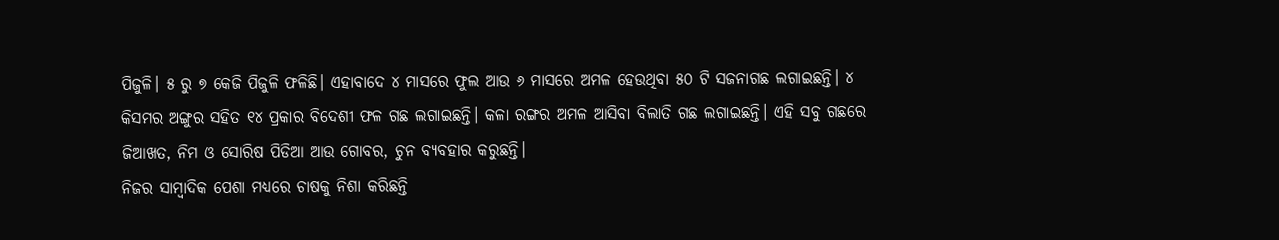ପିଜୁଳି। ୫ ରୁ ୭ କେଜି ପିଜୁଳି ଫଳିଛି। ଏହାବାଦେ ୪ ମାସରେ ଫୁଲ ଆଉ ୬ ମାସରେ ଅମଳ ହେଉଥିବା ୫୦ ଟି ସଜନାଗଛ ଲଗାଇଛନ୍ତି। ୪ କିସମର ଅଙ୍ଗୁର ସହିତ ୧୪ ପ୍ରକାର ବିଦେଶୀ ଫଳ ଗଛ ଲଗାଇଛନ୍ତି। କଳା ରଙ୍ଗର ଅମଳ ଆସିବା ବିଲାତି ଗଛ ଲଗାଇଛନ୍ତି। ଏହି ସବୁ ଗଛରେ ଜିଆଖତ, ନିମ ଓ ସୋରିଷ ପିଡିଆ ଆଉ ଗୋବର, ଚୁନ ବ୍ୟବହାର କରୁଛନ୍ତି।
ନିଜର ସାମ୍ବାଦିକ ପେଶା ମଧ୍ୟରେ ଚାଷକୁ ନିଶା କରିଛନ୍ତି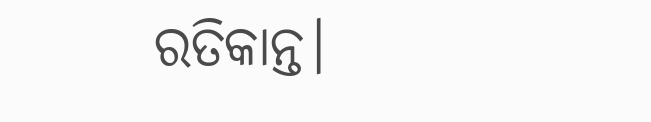ରତିକାନ୍ତ।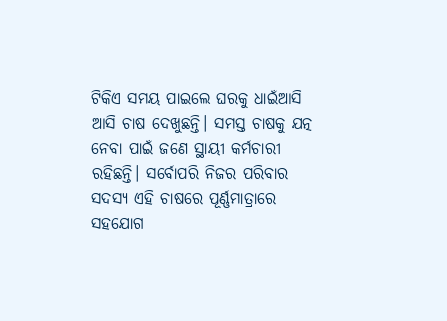ଟିକିଏ ସମୟ ପାଇଲେ ଘରକୁ ଧାଇଁଆସି ଆସି ଚାଷ ଦେଖୁଛନ୍ତି। ସମସ୍ତ ଚାଷକୁ ଯତ୍ନ ନେବା ପାଇଁ ଜଣେ ସ୍ଥାୟୀ କର୍ମଚାରୀ ରହିଛନ୍ତି। ସର୍ବୋପରି ନିଜର ପରିବାର ସଦସ୍ୟ ଏହି ଚାଷରେ ପୂର୍ଣ୍ଣମାତ୍ରାରେ ସହଯୋଗ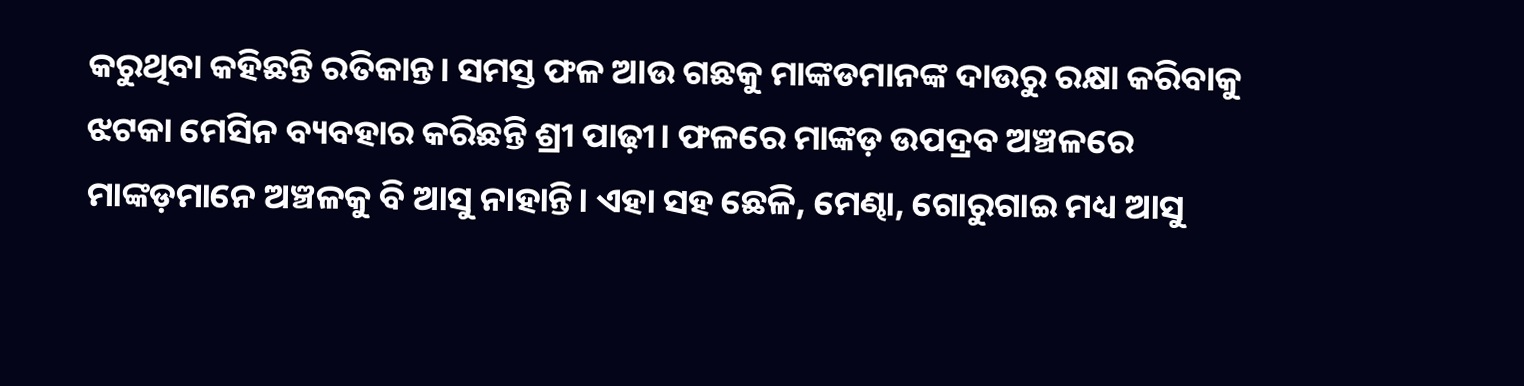କରୁଥିବା କହିଛନ୍ତି ରତିକାନ୍ତ। ସମସ୍ତ ଫଳ ଆଉ ଗଛକୁ ମାଙ୍କଡମାନଙ୍କ ଦାଉରୁ ରକ୍ଷା କରିବାକୁ ଝଟକା ମେସିନ ବ୍ୟବହାର କରିଛନ୍ତି ଶ୍ରୀ ପାଢ଼ୀ। ଫଳରେ ମାଙ୍କଡ଼ ଉପଦ୍ରବ ଅଞ୍ଚଳରେ ମାଙ୍କଡ଼ମାନେ ଅଞ୍ଚଳକୁ ବି ଆସୁ ନାହାନ୍ତି। ଏହା ସହ ଛେଳି, ମେଣ୍ଢା, ଗୋରୁଗାଇ ମଧ୍ୟ ଆସୁ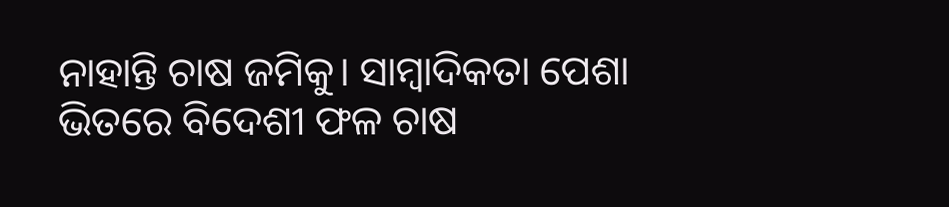ନାହାନ୍ତି ଚାଷ ଜମିକୁ। ସାମ୍ବାଦିକତା ପେଶା ଭିତରେ ବିଦେଶୀ ଫଳ ଚାଷ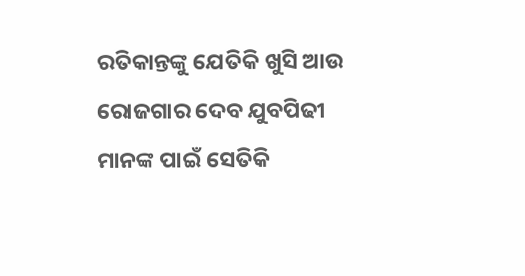ରତିକାନ୍ତଙ୍କୁ ଯେତିକି ଖୁସି ଆଉ ରୋଜଗାର ଦେବ ଯୁବପିଢୀ ମାନଙ୍କ ପାଇଁ ସେତିକି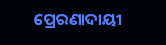ପ୍ରେରଣାଦାୟୀ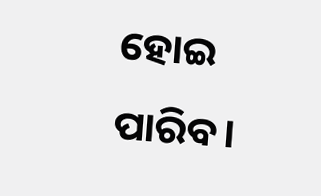ହୋଇ ପାରିବ।